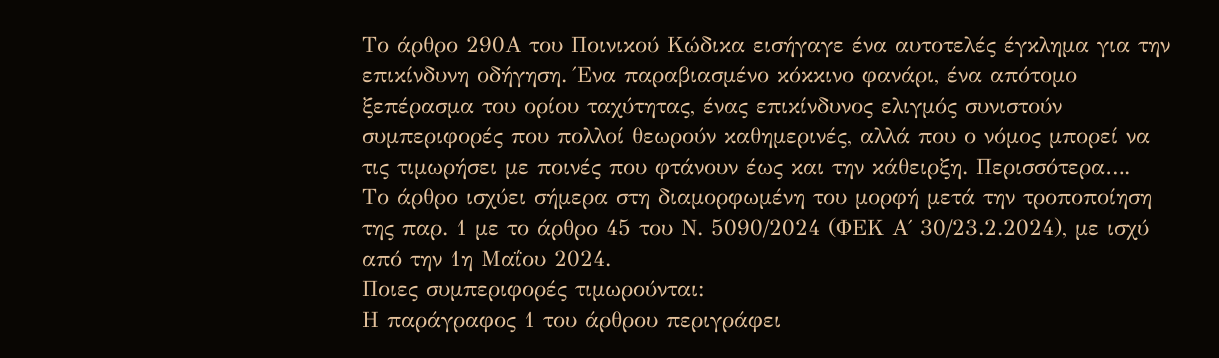Το άρθρο 290Α του Ποινικού Κώδικα εισήγαγε ένα αυτοτελές έγκλημα για την επικίνδυνη οδήγηση. Ένα παραβιασμένο κόκκινο φανάρι, ένα απότομο ξεπέρασμα του ορίου ταχύτητας, ένας επικίνδυνος ελιγμός συνιστούν συμπεριφορές που πολλοί θεωρούν καθημερινές, αλλά που ο νόμος μπορεί να τις τιμωρήσει με ποινές που φτάνουν έως και την κάθειρξη. Περισσότερα….
Το άρθρο ισχύει σήμερα στη διαμορφωμένη του μορφή μετά την τροποποίηση της παρ. 1 με το άρθρο 45 του Ν. 5090/2024 (ΦΕΚ Α΄ 30/23.2.2024), με ισχύ από την 1η Μαΐου 2024.
Ποιες συμπεριφορές τιμωρούνται:
Η παράγραφος 1 του άρθρου περιγράφει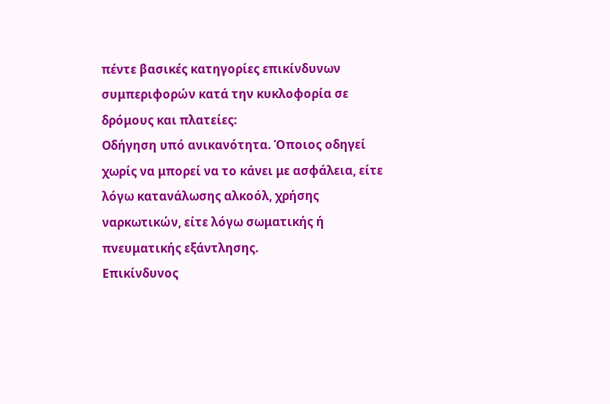πέντε βασικές κατηγορίες επικίνδυνων συμπεριφορών κατά την κυκλοφορία σε δρόμους και πλατείες:
Οδήγηση υπό ανικανότητα. Όποιος οδηγεί χωρίς να μπορεί να το κάνει με ασφάλεια, είτε λόγω κατανάλωσης αλκοόλ, χρήσης ναρκωτικών, είτε λόγω σωματικής ή πνευματικής εξάντλησης.
Επικίνδυνος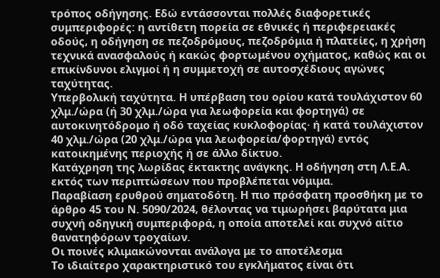τρόπος οδήγησης. Εδώ εντάσσονται πολλές διαφορετικές συμπεριφορές: η αντίθετη πορεία σε εθνικές ή περιφερειακές οδούς, η οδήγηση σε πεζοδρόμους, πεζοδρόμια ή πλατείες, η χρήση τεχνικά ανασφαλούς ή κακώς φορτωμένου οχήματος, καθώς και οι επικίνδυνοι ελιγμοί ή η συμμετοχή σε αυτοσχέδιους αγώνες ταχύτητας.
Υπερβολική ταχύτητα. Η υπέρβαση του ορίου κατά τουλάχιστον 60 χλμ./ώρα (ή 30 χλμ./ώρα για λεωφορεία και φορτηγά) σε αυτοκινητόδρομο ή οδό ταχείας κυκλοφορίας· ή κατά τουλάχιστον 40 χλμ./ώρα (20 χλμ./ώρα για λεωφορεία/φορτηγά) εντός κατοικημένης περιοχής ή σε άλλο δίκτυο.
Κατάχρηση της λωρίδας έκτακτης ανάγκης. Η οδήγηση στη Λ.Ε.Α. εκτός των περιπτώσεων που προβλέπεται νόμιμα.
Παραβίαση ερυθρού σηματοδότη. Η πιο πρόσφατη προσθήκη με το άρθρο 45 του Ν. 5090/2024, θέλοντας να τιμωρήσει βαρύτατα μια συχνή οδηγική συμπεριφορά, η οποία αποτελεί και συχνό αίτιο θανατηφόρων τροχαίων.
Οι ποινές κλιμακώνονται ανάλογα με το αποτέλεσμα
Το ιδιαίτερο χαρακτηριστικό του εγκλήματος είναι ότι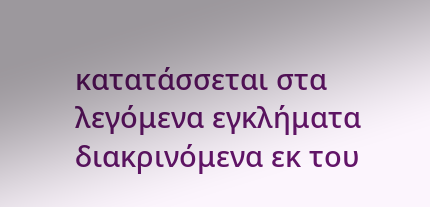κατατάσσεται στα λεγόμενα εγκλήματα διακρινόμενα εκ του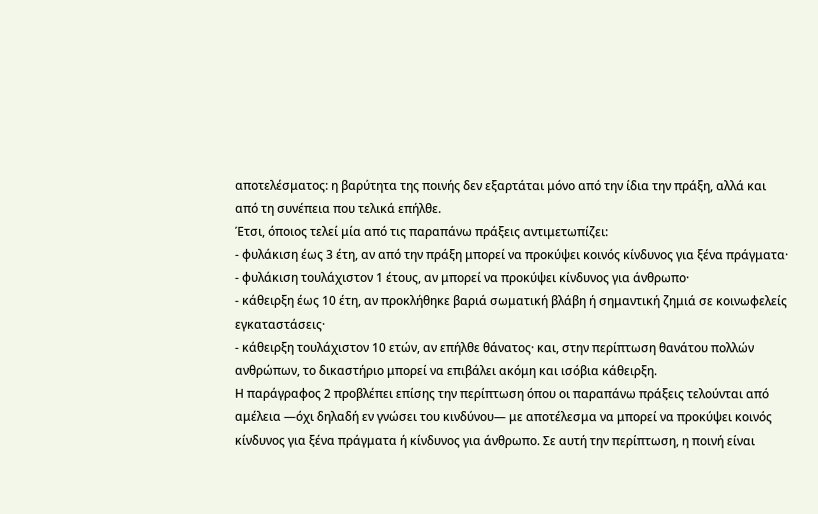αποτελέσματος: η βαρύτητα της ποινής δεν εξαρτάται μόνο από την ίδια την πράξη, αλλά και από τη συνέπεια που τελικά επήλθε.
Έτσι, όποιος τελεί μία από τις παραπάνω πράξεις αντιμετωπίζει:
- φυλάκιση έως 3 έτη, αν από την πράξη μπορεί να προκύψει κοινός κίνδυνος για ξένα πράγματα·
- φυλάκιση τουλάχιστον 1 έτους, αν μπορεί να προκύψει κίνδυνος για άνθρωπο·
- κάθειρξη έως 10 έτη, αν προκλήθηκε βαριά σωματική βλάβη ή σημαντική ζημιά σε κοινωφελείς εγκαταστάσεις·
- κάθειρξη τουλάχιστον 10 ετών, αν επήλθε θάνατος· και, στην περίπτωση θανάτου πολλών ανθρώπων, το δικαστήριο μπορεί να επιβάλει ακόμη και ισόβια κάθειρξη.
Η παράγραφος 2 προβλέπει επίσης την περίπτωση όπου οι παραπάνω πράξεις τελούνται από αμέλεια —όχι δηλαδή εν γνώσει του κινδύνου— με αποτέλεσμα να μπορεί να προκύψει κοινός κίνδυνος για ξένα πράγματα ή κίνδυνος για άνθρωπο. Σε αυτή την περίπτωση, η ποινή είναι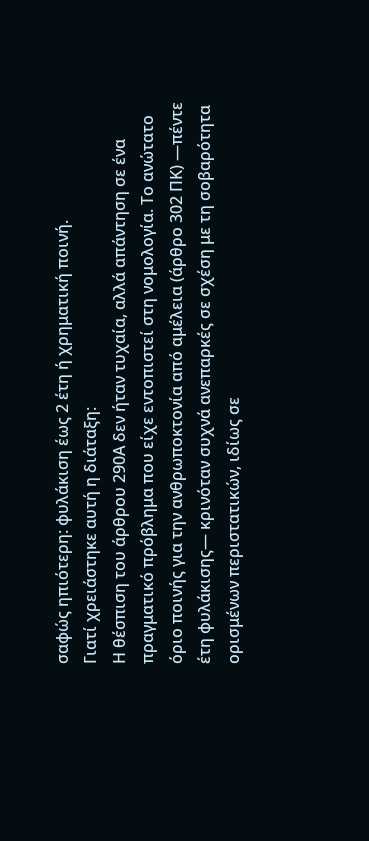σαφώς ηπιότερη: φυλάκιση έως 2 έτη ή χρηματική ποινή.
Γιατί χρειάστηκε αυτή η διάταξη:
Η θέσπιση του άρθρου 290Α δεν ήταν τυχαία, αλλά απάντηση σε ένα πραγματικό πρόβλημα που είχε εντοπιστεί στη νομολογία. Το ανώτατο όριο ποινής για την ανθρωποκτονία από αμέλεια (άρθρο 302 ΠΚ) —πέντε έτη φυλάκισης— κρινόταν συχνά ανεπαρκές σε σχέση με τη σοβαρότητα ορισμένων περιστατικών, ιδίως σε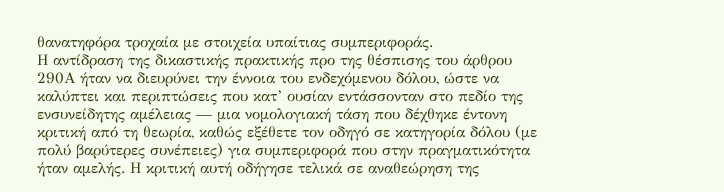θανατηφόρα τροχαία με στοιχεία υπαίτιας συμπεριφοράς.
Η αντίδραση της δικαστικής πρακτικής προ της θέσπισης του άρθρου 290Α ήταν να διευρύνει την έννοια του ενδεχόμενου δόλου, ώστε να καλύπτει και περιπτώσεις που κατ’ ουσίαν εντάσσονταν στο πεδίο της ενσυνείδητης αμέλειας — μια νομολογιακή τάση που δέχθηκε έντονη κριτική από τη θεωρία, καθώς εξέθετε τον οδηγό σε κατηγορία δόλου (με πολύ βαρύτερες συνέπειες) για συμπεριφορά που στην πραγματικότητα ήταν αμελής. Η κριτική αυτή οδήγησε τελικά σε αναθεώρηση της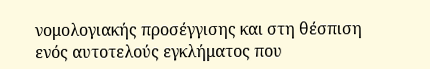νομολογιακής προσέγγισης και στη θέσπιση ενός αυτοτελούς εγκλήματος που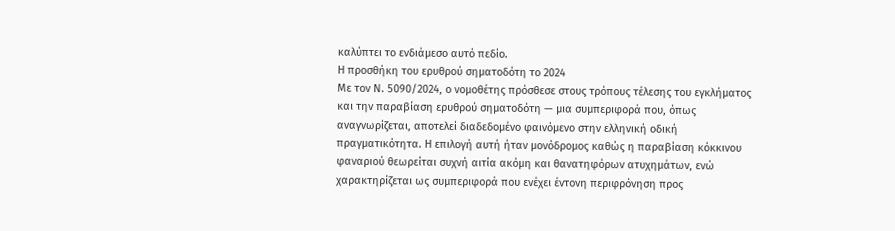καλύπτει το ενδιάμεσο αυτό πεδίο.
Η προσθήκη του ερυθρού σηματοδότη το 2024
Με τον Ν. 5090/2024, ο νομοθέτης πρόσθεσε στους τρόπους τέλεσης του εγκλήματος και την παραβίαση ερυθρού σηματοδότη — μια συμπεριφορά που, όπως αναγνωρίζεται, αποτελεί διαδεδομένο φαινόμενο στην ελληνική οδική πραγματικότητα. Η επιλογή αυτή ήταν μονόδρομος καθώς η παραβίαση κόκκινου φαναριού θεωρείται συχνή αιτία ακόμη και θανατηφόρων ατυχημάτων, ενώ χαρακτηρίζεται ως συμπεριφορά που ενέχει έντονη περιφρόνηση προς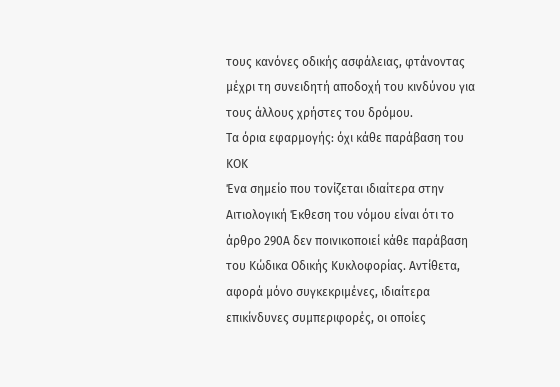τους κανόνες οδικής ασφάλειας, φτάνοντας μέχρι τη συνειδητή αποδοχή του κινδύνου για τους άλλους χρήστες του δρόμου.
Τα όρια εφαρμογής: όχι κάθε παράβαση του ΚΟΚ
Ένα σημείο που τονίζεται ιδιαίτερα στην Αιτιολογική Έκθεση του νόμου είναι ότι το άρθρο 290Α δεν ποινικοποιεί κάθε παράβαση του Κώδικα Οδικής Κυκλοφορίας. Αντίθετα, αφορά μόνο συγκεκριμένες, ιδιαίτερα επικίνδυνες συμπεριφορές, οι οποίες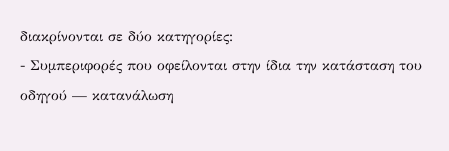διακρίνονται σε δύο κατηγορίες:
- Συμπεριφορές που οφείλονται στην ίδια την κατάσταση του οδηγού — κατανάλωση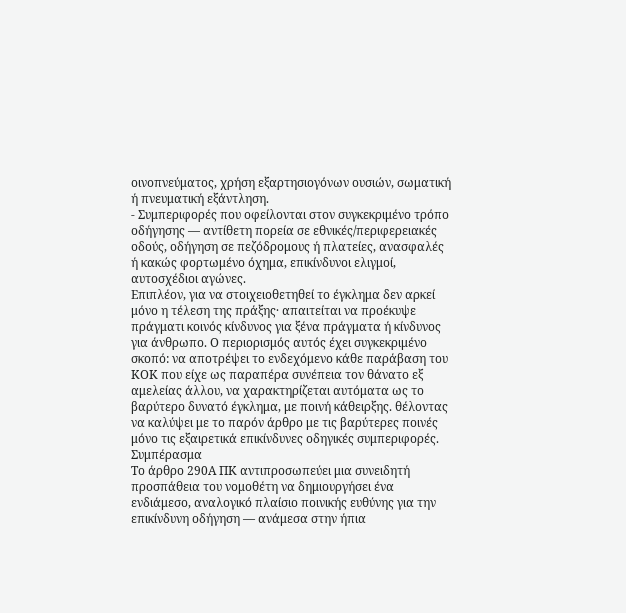οινοπνεύματος, χρήση εξαρτησιογόνων ουσιών, σωματική ή πνευματική εξάντληση.
- Συμπεριφορές που οφείλονται στον συγκεκριμένο τρόπο οδήγησης — αντίθετη πορεία σε εθνικές/περιφερειακές οδούς, οδήγηση σε πεζόδρομους ή πλατείες, ανασφαλές ή κακώς φορτωμένο όχημα, επικίνδυνοι ελιγμοί, αυτοσχέδιοι αγώνες.
Επιπλέον, για να στοιχειοθετηθεί το έγκλημα δεν αρκεί μόνο η τέλεση της πράξης· απαιτείται να προέκυψε πράγματι κοινός κίνδυνος για ξένα πράγματα ή κίνδυνος για άνθρωπο. Ο περιορισμός αυτός έχει συγκεκριμένο σκοπό: να αποτρέψει το ενδεχόμενο κάθε παράβαση του ΚΟΚ που είχε ως παραπέρα συνέπεια τον θάνατο εξ αμελείας άλλου, να χαρακτηρίζεται αυτόματα ως το βαρύτερο δυνατό έγκλημα, με ποινή κάθειρξης. θέλοντας να καλύψει με το παρόν άρθρο με τις βαρύτερες ποινές μόνο τις εξαιρετικά επικίνδυνες οδηγικές συμπεριφορές.
Συμπέρασμα
Το άρθρο 290Α ΠΚ αντιπροσωπεύει μια συνειδητή προσπάθεια του νομοθέτη να δημιουργήσει ένα ενδιάμεσο, αναλογικό πλαίσιο ποινικής ευθύνης για την επικίνδυνη οδήγηση — ανάμεσα στην ήπια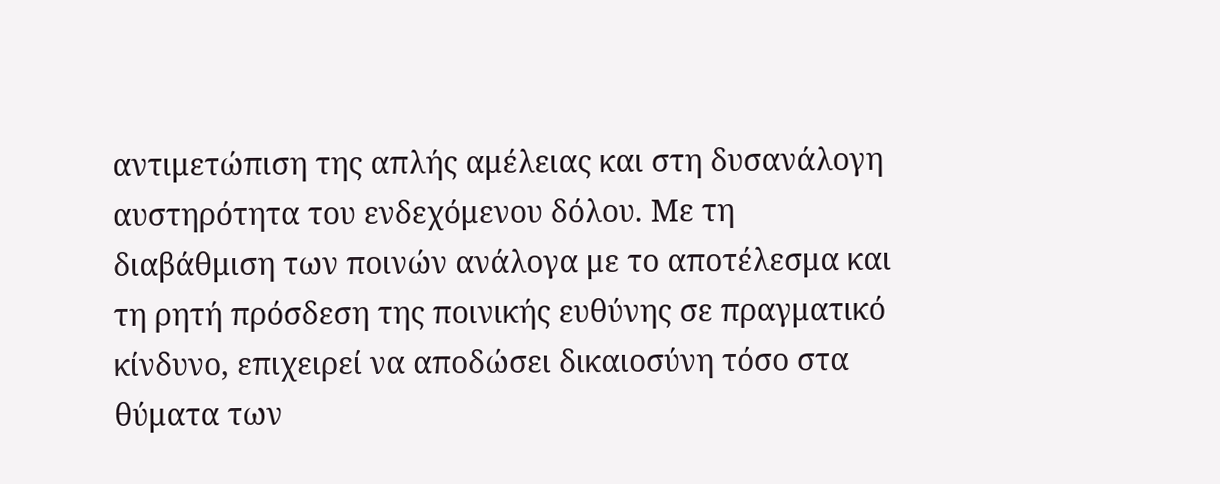αντιμετώπιση της απλής αμέλειας και στη δυσανάλογη αυστηρότητα του ενδεχόμενου δόλου. Με τη διαβάθμιση των ποινών ανάλογα με το αποτέλεσμα και τη ρητή πρόσδεση της ποινικής ευθύνης σε πραγματικό κίνδυνο, επιχειρεί να αποδώσει δικαιοσύνη τόσο στα θύματα των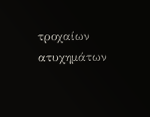τροχαίων ατυχημάτων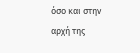όσο και στην αρχή της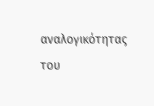αναλογικότητας του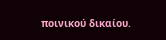ποινικού δικαίου.